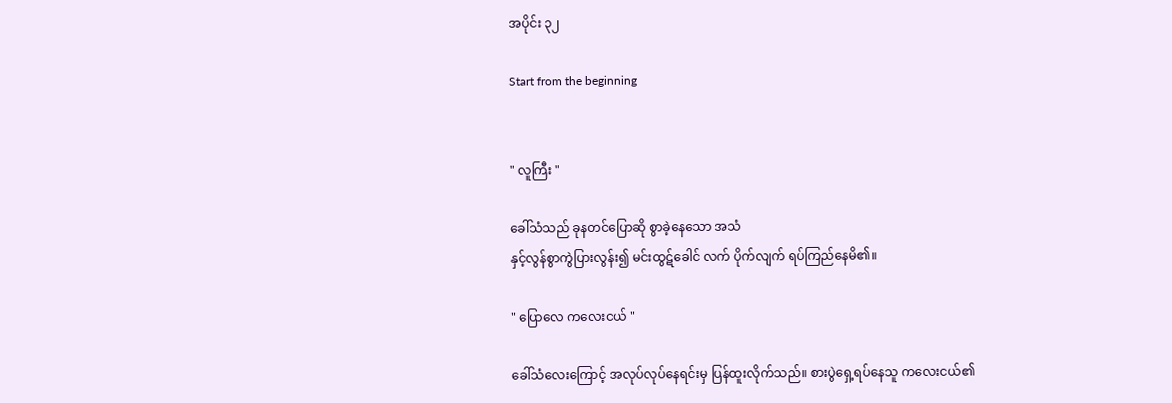အပိုင်း ၃၂

Start from the beginning


" လူကြီး "

ခေါ်သံသည် ခုနတင်ပြောဆို စွာခဲ့နေသော အသံ
နှင့်လွန်စွာကွဲပြားလွန်း၍ မင်းထွဋ်ခေါင် လက် ပိုက်လျက် ရပ်ကြည်နေမိ၏။

" ပြောလေ ကလေးငယ် "

ခေါ်သံလေးကြောင့် အလုပ်လုပ်နေရင်းမှ ပြန်ထူးလိုက်သည်။ စားပွဲရှေ့ရပ်နေသူ ကလေးငယ်၏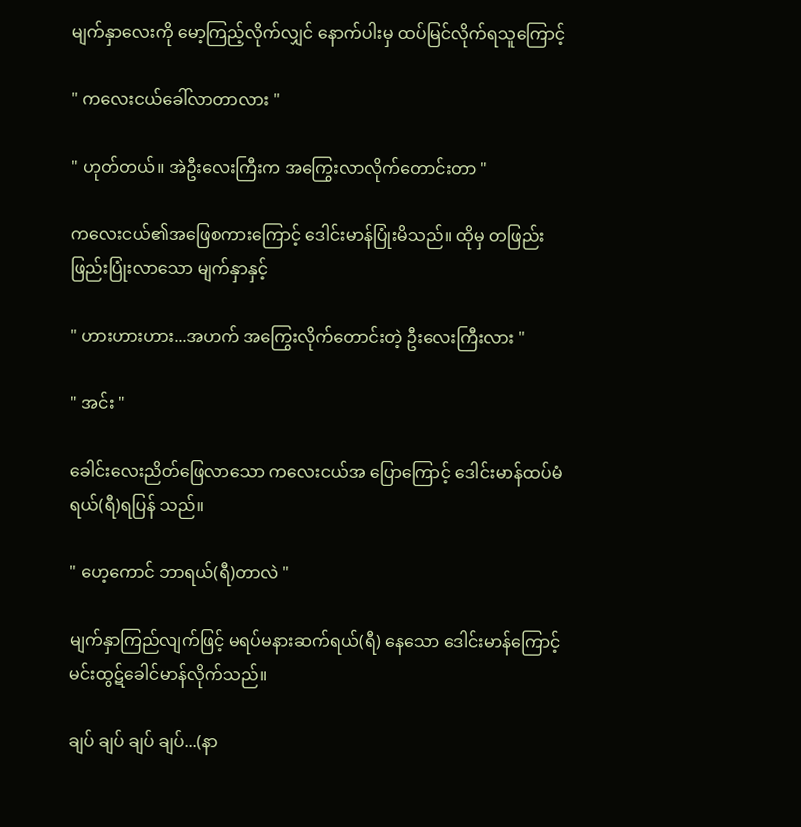မျက်နှာလေးကို မော့ကြည့်လိုက်လျှင် နောက်ပါးမှ ထပ်မြင်လိုက်ရသူကြောင့်

" ကလေးငယ်ခေါ်လာတာလား "

" ဟုတ်တယ်။ အဲဦးလေးကြီးက အကြွေးလာလိုက်တောင်းတာ "

ကလေးငယ်၏အဖြေစကားကြောင့် ဒေါင်းမာန်ပြုံးမိသည်။ ထိုမှ တဖြည်းဖြည်းပြုံးလာသော မျက်နှာနှင့်

" ဟားဟားဟား...အဟက် အကြွေးလိုက်တောင်းတဲ့ ဦးလေးကြီးလား "

" အင်း "

ခေါင်းလေးညိတ်ဖြေလာသော ကလေးငယ်အ ပြောကြောင့် ဒေါင်းမာန်ထပ်မံ ရယ်(ရီ)ရပြန် သည်။

" ဟေ့ကောင် ဘာရယ်(ရီ)တာလဲ "

မျက်နှာကြည်လျက်ဖြင့် မရပ်မနားဆက်ရယ်(ရီ) နေသော ဒေါင်းမာန်ကြောင့် မင်းထွဋ်ခေါင်မာန်လိုက်သည်။

ချပ် ချပ် ချပ် ချပ်...(နာ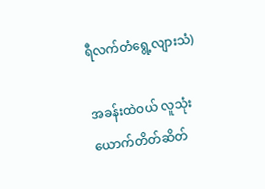ရီလက်တံရွေ့လျားသံ)

အခန်းထဲဝယ် လူသုံးယောက်တိတ်ဆိတ်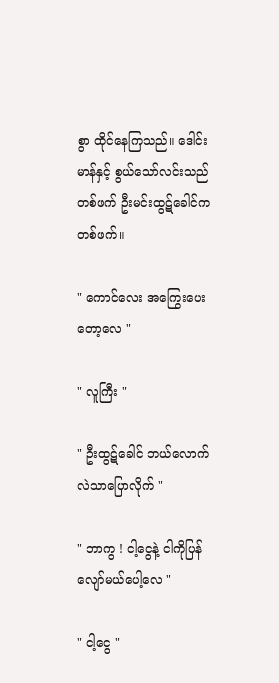စွာ ထိုင်နေကြသည်။ ဒေါင်းမာန်နှင့် စွယ်သော်လင်းသည်တစ်ဖက် ဦးမင်းထွဋ်ခေါင်က တစ်ဖက်။

" ကောင်လေး အကြွေးပေးတော့လေ "

" လူကြီး "

" ဦးထွဋ်ခေါင် ဘယ်လောက်လဲသာပြောလိုက် "

" ဘာကွ ! ငါ့ငွေနဲ့ ငါကိုပြန်လျော်မယ်ပေါ့လေ "

" ငါ့ငွေ "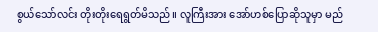စွယ်သော်လင်း တိုးတိုးရေရွတ်မိသည်။ လူကြီးအား အော်ဟစ်ပြောဆိုသူမှာ မည်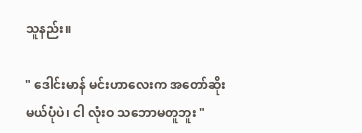သူနည်း။

" ဒေါင်းမာန် မင်းဟာလေးက အတော်ဆိုးမယ်ပုံပဲ၊ ငါ လုံးဝ သဘောမတူဘူး "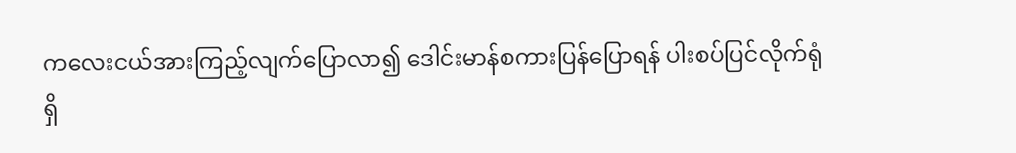ကလေးငယ်အားကြည့်လျက်ပြောလာ၍ ဒေါင်းမာန်စကားပြန်ပြောရန် ပါးစပ်ပြင်လိုက်ရုံရှိ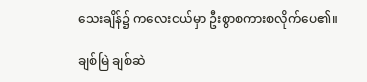သေးချိန်၌ ကလေးငယ်မှာ ဦးစွာစကားစလိုက်ပေ၏။

ချစ်မြဲ ချစ်ဆဲ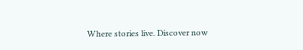Where stories live. Discover now